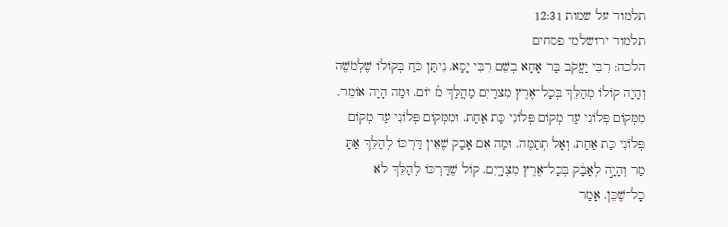תלמוד על שמות 12:31
תלמוד ירושלמי פסחים
הלכה: רִבִּי יַעֲקֹב בַּר אָחָא בְשֵׁם רִבִּי יָסָא. נִיתַּן כֹּחַ בְּקוֹלוֹ שֶׁלְמֹשֶׁה וְהָיָה קוֹלוֹ מְהַלֵּךְ בְּכָל־אֶרֶץ מִצרַיִם מַהֲלַּךְ מ֗ יוֹם. וּמַה הָיָה אוֹמֵר. מִמְּקוֹם פְּלוֹנִי עַד מְקוֹם פְּלוֹנִי כַּת אַחַת. וּמִמְּקוֹם פְּלוֹנִי עַד מְקוֹם פְּלוֹנִי כַּת אַחַת. וְאָל תְתַמֶּה. וּמַה אִם אָבָק שֶׁאֵין דַּרְכּוֹ לְהַלֵּךְ אַתָּ מַר וְהָיָ֣ה לְאָבָ֔ק בְּכָל־אֶרֶץ מִצְרָ֑יִם. קוֹל שֶׁדַּרְכּוֹ לְהַלֵּךְ לֹא כָל־שֶׁכֵּן. אָמַר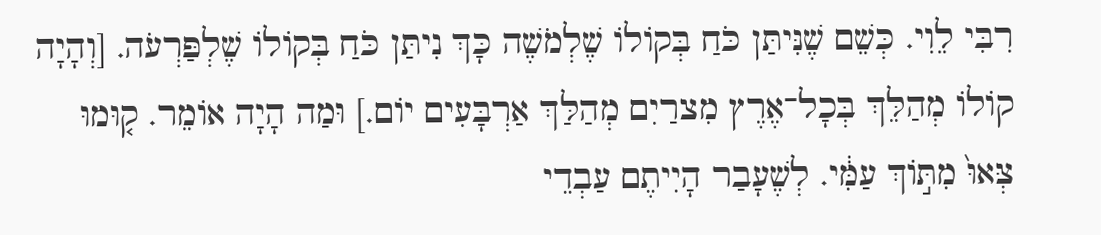רִבִּי לֵוִי. כְּשֵׁם שֶׁנִּיתַּן כֹּחַ בְּקוֹלוֹ שֶׁלְמֹשֶׁה כָּךְ נִיתַּן כֹּחַ בְּקוֹלוֹ שֶׁלְפַּרְעֹה. [וְהָיָה קוֹלוֹ מְהַלֵּךְ בְּכָל־אֶרֶץ מִצרַיִם מְהַלַּךְ אַרְבָּעִים יוֹם.] וּמַה הָיָה אוֹמֵר. ק֤וּמוּ צְּאוּ֙ מִתּ֣וֹךְ עַמִּ֔י. לְשֶׁעָבַר הָיִיתֶם עַבְדֵי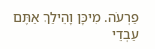פַרְעֹה. מִיכָּן וָהֵילַךְ אַתֶּם עַבְדֵי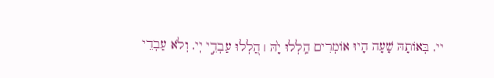יי. בְּאוֹתָהּ שָׁעָה הָיוּ אוֹמְרִים הַֽלְלוּ יָ֙הּ ׀ הַ֭לְלוּ עַבְדֵ֣י יְי. וְלֹא עַבְדֵי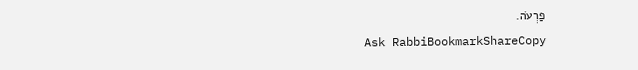פַרְעֹה.
Ask RabbiBookmarkShareCopy